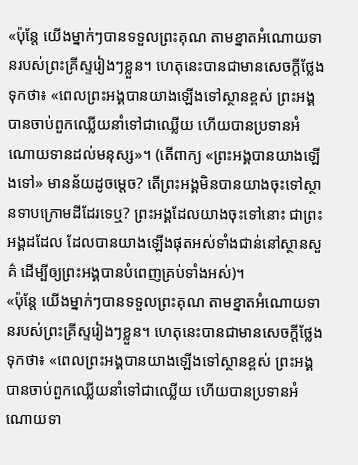«ប៉ុន្តែ យើងម្នាក់ៗបានទទួលព្រះគុណ តាមខ្នាតអំណោយទានរបស់ព្រះគ្រីស្ទរៀងៗខ្លួន។ ហេតុនេះបានជាមានសេចក្ដីថ្លែងទុកថា៖ «ពេលព្រះអង្គបានយាងឡើងទៅស្ថានខ្ពស់ ព្រះអង្គបានចាប់ពួកឈ្លើយនាំទៅជាឈ្លើយ ហើយបានប្រទានអំណោយទានដល់មនុស្ស»។ (តើពាក្យ «ព្រះអង្គបានយាងឡើងទៅ» មានន័យដូចម្តេច? តើព្រះអង្គមិនបានយាងចុះទៅស្ថានទាបក្រោមដីដែរទេឬ? ព្រះអង្គដែលយាងចុះទៅនោះ ជាព្រះអង្គដដែល ដែលបានយាងឡើងផុតអស់ទាំងជាន់នៅស្ថានសួគ៌ ដើម្បីឲ្យព្រះអង្គបានបំពេញគ្រប់ទាំងអស់)។
«ប៉ុន្តែ យើងម្នាក់ៗបានទទួលព្រះគុណ តាមខ្នាតអំណោយទានរបស់ព្រះគ្រីស្ទរៀងៗខ្លួន។ ហេតុនេះបានជាមានសេចក្ដីថ្លែងទុកថា៖ «ពេលព្រះអង្គបានយាងឡើងទៅស្ថានខ្ពស់ ព្រះអង្គបានចាប់ពួកឈ្លើយនាំទៅជាឈ្លើយ ហើយបានប្រទានអំណោយទា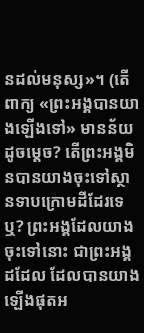នដល់មនុស្ស»។ (តើពាក្យ «ព្រះអង្គបានយាងឡើងទៅ» មានន័យដូចម្តេច? តើព្រះអង្គមិនបានយាងចុះទៅស្ថានទាបក្រោមដីដែរទេឬ? ព្រះអង្គដែលយាងចុះទៅនោះ ជាព្រះអង្គដដែល ដែលបានយាងឡើងផុតអ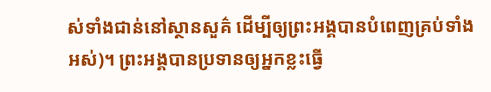ស់ទាំងជាន់នៅស្ថានសួគ៌ ដើម្បីឲ្យព្រះអង្គបានបំពេញគ្រប់ទាំងអស់)។ ព្រះអង្គបានប្រទានឲ្យអ្នកខ្លះធ្វើ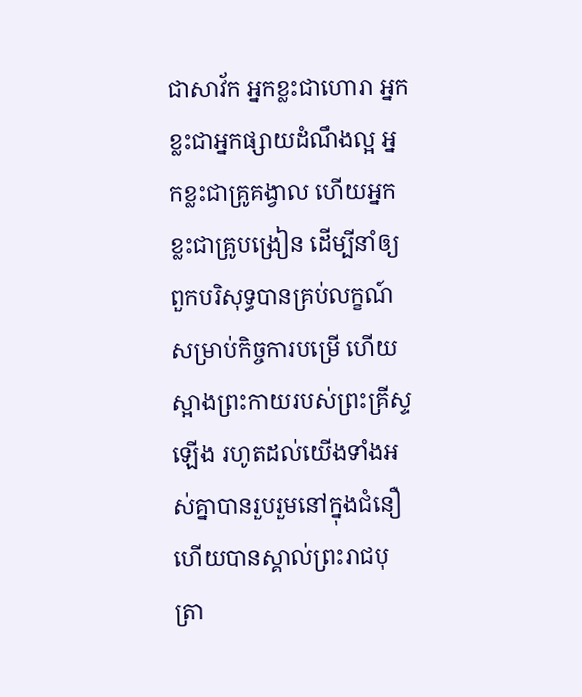ជាសាវ័ក អ្នកខ្លះជាហោរា អ្នកខ្លះជាអ្នកផ្សាយដំណឹងល្អ អ្នកខ្លះជាគ្រូគង្វាល ហើយអ្នកខ្លះជាគ្រូបង្រៀន ដើម្បីនាំឲ្យពួកបរិសុទ្ធបានគ្រប់លក្ខណ៍ សម្រាប់កិច្ចការបម្រើ ហើយស្អាងព្រះកាយរបស់ព្រះគ្រីស្ទឡើង រហូតដល់យើងទាំងអស់គ្នាបានរួបរួមនៅក្នុងជំនឿ ហើយបានស្គាល់ព្រះរាជបុត្រា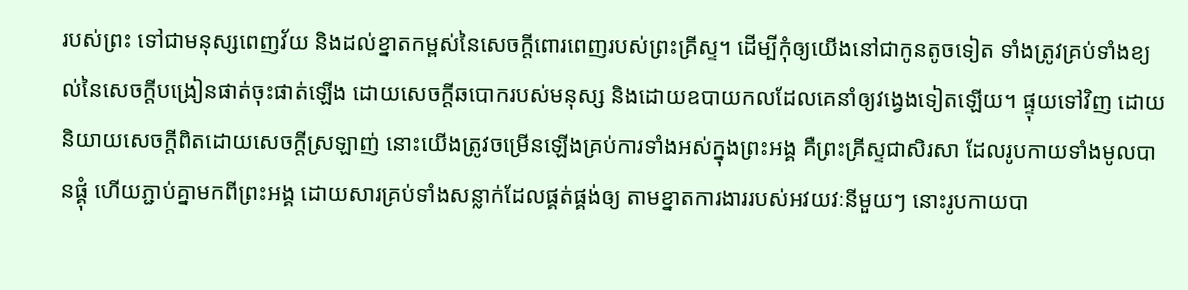របស់ព្រះ ទៅជាមនុស្សពេញវ័យ និងដល់ខ្នាតកម្ពស់នៃសេចក្តីពោរពេញរបស់ព្រះគ្រីស្ទ។ ដើម្បីកុំឲ្យយើងនៅជាកូនតូចទៀត ទាំងត្រូវគ្រប់ទាំងខ្យល់នៃសេចក្តីបង្រៀនផាត់ចុះផាត់ឡើង ដោយសេចក្តីឆបោករបស់មនុស្ស និងដោយឧបាយកលដែលគេនាំឲ្យវង្វេងទៀតឡើយ។ ផ្ទុយទៅវិញ ដោយនិយាយសេចក្តីពិតដោយសេចក្តីស្រឡាញ់ នោះយើងត្រូវចម្រើនឡើងគ្រប់ការទាំងអស់ក្នុងព្រះអង្គ គឺព្រះគ្រីស្ទជាសិរសា ដែលរូបកាយទាំងមូលបានផ្គុំ ហើយភ្ជាប់គ្នាមកពីព្រះអង្គ ដោយសារគ្រប់ទាំងសន្លាក់ដែលផ្គត់ផ្គង់ឲ្យ តាមខ្នាតការងាររបស់អវយវៈនីមួយៗ នោះរូបកាយបា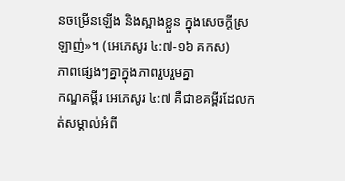នចម្រើនឡើង និងស្អាងខ្លួន ក្នុងសេចក្តីស្រឡាញ់»។ (អេភេសូរ ៤:៧-១៦ គកស)
ភាពផ្សេងៗគ្នាក្នុងភាពរួបរួមគ្នា
កណ្ឌគម្ពីរ អេភេសូរ ៤:៧ គឺជាខគម្ពីរដែលកត់សម្គាល់អំពី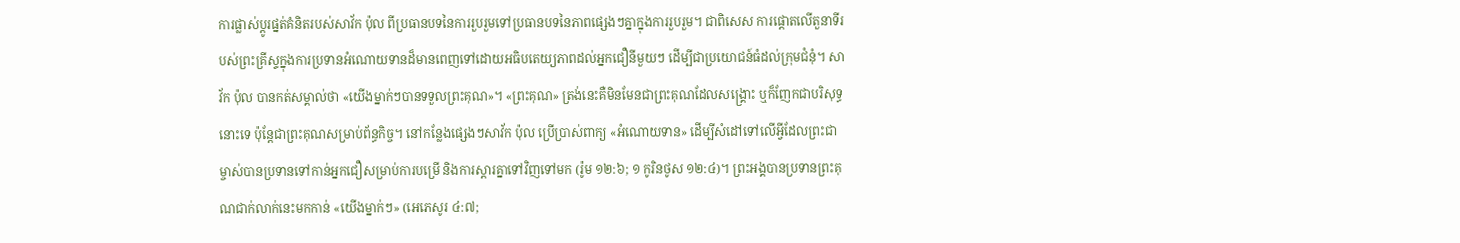ការផ្លាស់ប្ដូរផ្នត់គំនិតរបស់សាវ័ក ប៉ុល ពីប្រធានបទនៃការរួបរួមទៅប្រធានបទនៃភាពផ្សេងៗគ្នាក្នុងការរួបរួម។ ជាពិសេស ការផ្ដោតលើតួនាទីរបស់ព្រះគ្រីស្ទក្នុងការប្រទានអំណោយទានដ៏មានពេញទៅដោយអធិបតេយ្យភាពដល់អ្នកជឿនីមួយៗ ដើម្បីជាប្រយោជន៍ធំដល់ក្រុមជំនុំ។ សាវ័ក ប៉ុល បានកត់សម្គាល់ថា «យើងម្នាក់ៗបានទទួលព្រះគុណ»។ «ព្រះគុណ» ត្រង់នេះគឺមិនមែនជាព្រះគុណដែលសង្គ្រោះ ឬក៏ញែកជាបរិសុទ្ធនោះទេ ប៉ុន្តែជាព្រះគុណសម្រាប់ព័ន្ធកិច្ច។ នៅកន្លែងផ្សេងៗសាវ័ក ប៉ុល ប្រើប្រាស់ពាក្យ «អំណោយទាន» ដើម្បីសំដៅទៅលើអ្វីដែលព្រះជាម្ចាស់បានប្រទានទៅកាន់អ្នកជឿសម្រាប់ការបម្រើ និងការស្ដារគ្នាទៅវិញទៅមក (រ៉ូម ១២:៦; ១ កូរិនថូស ១២:៤)។ ព្រះអង្គបានប្រទានព្រះគុណជាក់លាក់នេះមកកាន់ «យើងម្នាក់ៗ» (អេភេសូរ ៤:៧;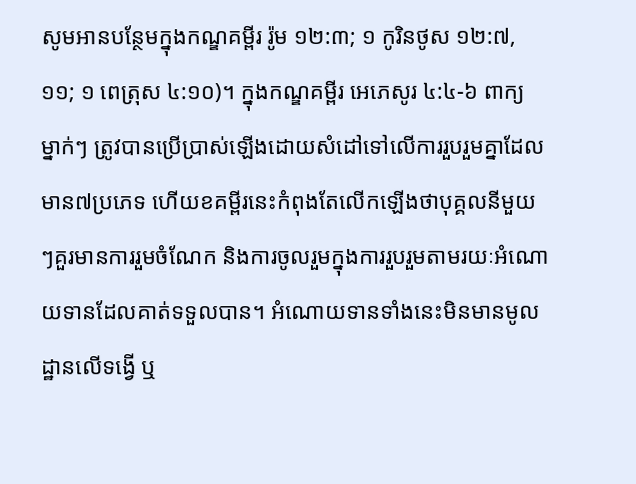សូមអានបន្ថែមក្នុងកណ្ឌគម្ពីរ រ៉ូម ១២:៣; ១ កូរិនថូស ១២:៧, ១១; ១ ពេត្រុស ៤:១០)។ ក្នុងកណ្ឌគម្ពីរ អេភេសូរ ៤:៤-៦ ពាក្យ ម្នាក់ៗ ត្រូវបានប្រើប្រាស់ឡើងដោយសំដៅទៅលើការរួបរួមគ្នាដែលមាន៧ប្រភេទ ហើយខគម្ពីរនេះកំពុងតែលើកឡើងថាបុគ្គលនីមួយៗគួរមានការរួមចំណែក និងការចូលរួមក្នុងការរួបរួមតាមរយៈអំណោយទានដែលគាត់ទទួលបាន។ អំណោយទានទាំងនេះមិនមានមូលដ្ឋានលើទង្វើ ឬ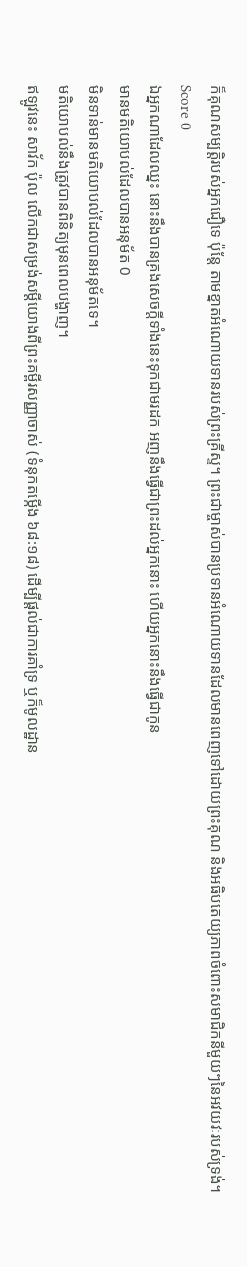ក៏គុណសម្បត្តិរបស់អ្នកជឿទេ ប៉ុន្តែ តាមខ្នាតអំណោយទានរបស់ព្រះគ្រីស្ទ។ ព្រះជាម្ចាស់បានប្រទានអំណោយទានដែលមានពេញទៅដោយព្រះគុណ និងអធិបតេយ្យភាពចំពោះសមាជិកនីមួយៗនៃអវយវៈរបស់ទ្រង់។
Score 0
ឯអ្នកណាដែលឈ្នះ នោះនឹងបានគ្រងសេចក្ដីទាំងនេះទុកជាមរដក អញនឹងធ្វើជាព្រះដល់អ្នកនោះ ហើយអ្នកនោះនឹងធ្វើជាកូន
មានមតិយោបល់ដែលបានអនុម័ត 0
មិនទាន់មានមតិយោបល់ដែលបានអនុម័តទេ។
មតិយោបល់នឹងត្រូវបានពិនិត្យមុនពេលបង្ហាញ។
ឥឡូវនេះ សាវ័ក ប៉ុល លើកជាសម្រង់សម្ដីយោងពីព្រះគម្ពីរសញ្ញាចាស់ (ទំនុកតម្កើង ៦៨:១៨) ដើម្បីផ្ដល់ជាការគាំទ្រ ឬក៏មូលដ្ឋាន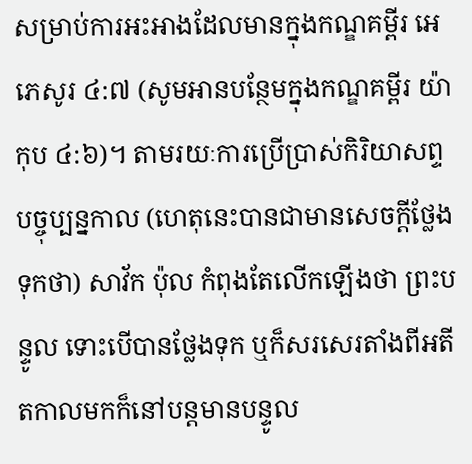សម្រាប់ការអះអាងដែលមានក្នុងកណ្ឌគម្ពីរ អេភេសូរ ៤:៧ (សូមអានបន្ថែមក្នុងកណ្ឌគម្ពីរ យ៉ាកុប ៤:៦)។ តាមរយៈការប្រើប្រាស់កិរិយាសព្ទបច្ចុប្បន្នកាល (ហេតុនេះបានជាមានសេចក្ដីថ្លែងទុកថា) សាវ័ក ប៉ុល កំពុងតែលើកឡើងថា ព្រះបន្ទូល ទោះបើបានថ្លែងទុក ឬក៏សរសេរតាំងពីអតីតកាលមកក៏នៅបន្តមានបន្ទូល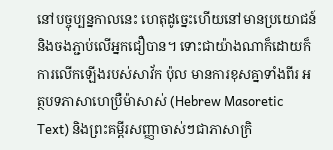នៅបច្ចុប្បន្នកាលនេះ ហេតុដូច្នេះហើយនៅមានប្រយោជន៍ និងចងភ្ជាប់លើអ្នកជឿបាន។ ទោះជាយ៉ាងណាក៏ដោយក៏ការលើកឡើងរបស់សាវ័ក ប៉ុល មានការខុសគ្នាទាំងពីរ អត្ថបទភាសាហេប្រឺម៉ាសាស់ (Hebrew Masoretic Text) និងព្រះគម្ពីរសញ្ញាចាស់ៗជាភាសាក្រិ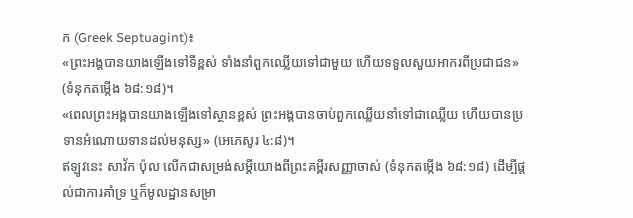ក (Greek Septuagint)៖
«ព្រះអង្គបានយាងឡើងទៅទីខ្ពស់ ទាំងនាំពួកឈ្លើយទៅជាមួយ ហើយទទួលសួយអាករពីប្រជាជន» (ទំនុកតម្កើង ៦៨:១៨)។
«ពេលព្រះអង្គបានយាងឡើងទៅស្ថានខ្ពស់ ព្រះអង្គបានចាប់ពួកឈ្លើយនាំទៅជាឈ្លើយ ហើយបានប្រទានអំណោយទានដល់មនុស្ស» (អេភេសូរ ៤:៨)។
ឥឡូវនេះ សាវ័ក ប៉ុល លើកជាសម្រង់សម្ដីយោងពីព្រះគម្ពីរសញ្ញាចាស់ (ទំនុកតម្កើង ៦៨:១៨) ដើម្បីផ្ដល់ជាការគាំទ្រ ឬក៏មូលដ្ឋានសម្រា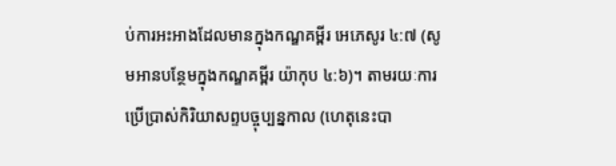ប់ការអះអាងដែលមានក្នុងកណ្ឌគម្ពីរ អេភេសូរ ៤:៧ (សូមអានបន្ថែមក្នុងកណ្ឌគម្ពីរ យ៉ាកុប ៤:៦)។ តាមរយៈការប្រើប្រាស់កិរិយាសព្ទបច្ចុប្បន្នកាល (ហេតុនេះបា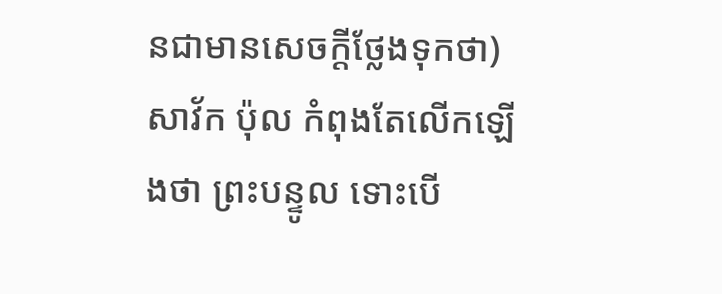នជាមានសេចក្ដីថ្លែងទុកថា) សាវ័ក ប៉ុល កំពុងតែលើកឡើងថា ព្រះបន្ទូល ទោះបើ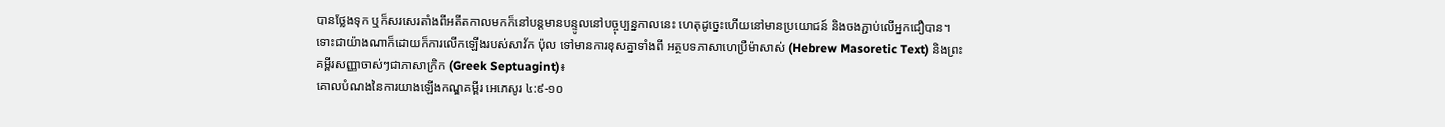បានថ្លែងទុក ឬក៏សរសេរតាំងពីអតីតកាលមកក៏នៅបន្តមានបន្ទូលនៅបច្ចុប្បន្នកាលនេះ ហេតុដូច្នេះហើយនៅមានប្រយោជន៍ និងចងភ្ជាប់លើអ្នកជឿបាន។ ទោះជាយ៉ាងណាក៏ដោយក៏ការលើកឡើងរបស់សាវ័ក ប៉ុល ទៅមានការខុសគ្នាទាំងពី អត្ថបទភាសាហេប្រឺម៉ាសាស់ (Hebrew Masoretic Text) និងព្រះគម្ពីរសញ្ញាចាស់ៗជាភាសាក្រិក (Greek Septuagint)៖
គោលបំណងនៃការយាងឡើងកណ្ឌគម្ពីរ អេភេសូរ ៤:៩-១០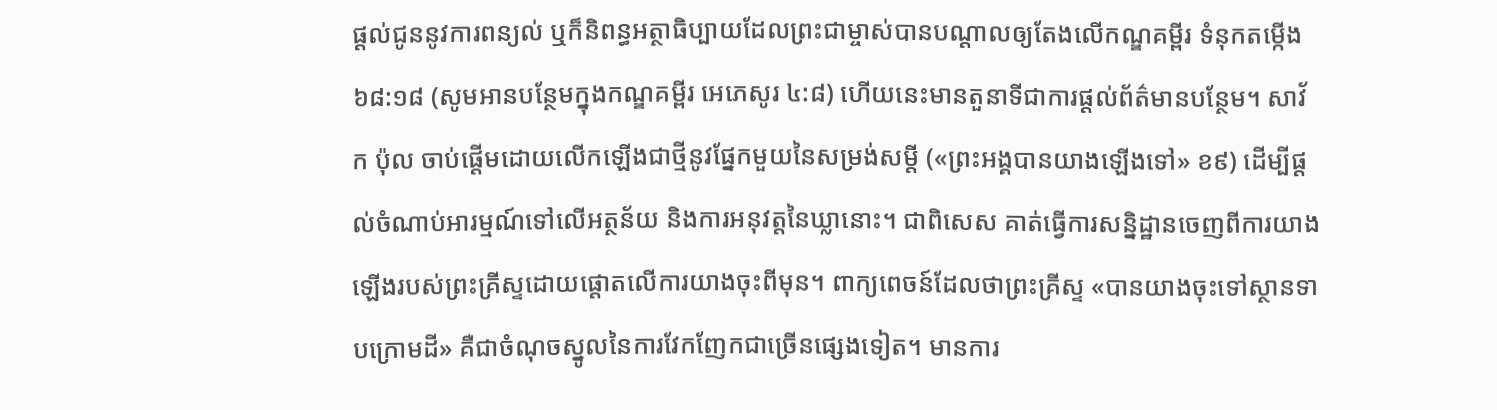ផ្ដល់ជូននូវការពន្យល់ ឬក៏និពន្ធអត្ថាធិប្បាយដែលព្រះជាម្ចាស់បានបណ្ដាលឲ្យតែងលើកណ្ឌគម្ពីរ ទំនុកតម្កើង ៦៨:១៨ (សូមអានបន្ថែមក្នុងកណ្ឌគម្ពីរ អេភេសូរ ៤:៨) ហើយនេះមានតួនាទីជាការផ្ដល់ព័ត៌មានបន្ថែម។ សាវ័ក ប៉ុល ចាប់ផ្ដើមដោយលើកឡើងជាថ្មីនូវផ្នែកមួយនៃសម្រង់សម្ដី («ព្រះអង្គបានយាងឡើងទៅ» ខ៩) ដើម្បីផ្ដល់ចំណាប់អារម្មណ៍ទៅលើអត្ថន័យ និងការអនុវត្តនៃឃ្លានោះ។ ជាពិសេស គាត់ធ្វើការសន្និដ្ឋានចេញពីការយាងឡើងរបស់ព្រះគ្រីស្ទដោយផ្ដោតលើការយាងចុះពីមុន។ ពាក្យពេចន៍ដែលថាព្រះគ្រីស្ទ «បានយាងចុះទៅស្ថានទាបក្រោមដី» គឺជាចំណុចស្នូលនៃការវែកញែកជាច្រើនផ្សេងទៀត។ មានការ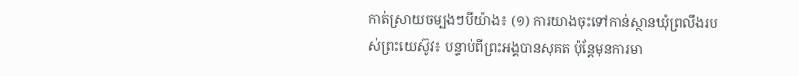កាត់ស្រាយចម្បងៗបីយ៉ាង៖ (១) ការយាងចុះទៅកាន់ស្ថានឃុំព្រលឹងរបស់ព្រះយេស៊ូវ៖ បន្ទាប់ពីព្រះអង្គបានសុគត ប៉ុន្តែមុនការមា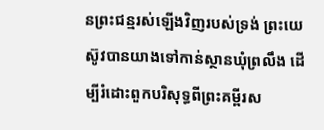នព្រះជន្មរស់ឡើងវិញរបស់ទ្រង់ ព្រះយេស៊ូវបានយាងទៅកាន់ស្ថានឃុំព្រលឹង ដើម្បីរំដោះពួកបរិសុទ្ធពីព្រះគម្ពីរស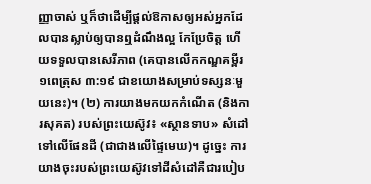ញ្ញាចាស់ ឬក៏ថាដើម្បីផ្ដល់ឱកាសឲ្យអស់អ្នកដែលបានស្លាប់ឲ្យបានឮដំណឹងល្អ កែប្រែចិត្ត ហើយទទួលបានសេរីភាព (គេបានលើកកណ្ឌគម្ពីរ ១ពេត្រុស ៣:១៩ ជាខយោងសម្រាប់ទស្សនៈមួយនេះ)។ (២) ការយាងមកយកកំណើត (និងការសុគត) របស់ព្រះយេស៊ូវ៖ «ស្ថានទាប» សំដៅទៅលើផែនដី (ជាជាងលើផ្ទៃមេឃ)។ ដូច្នេះ ការយាងចុះរបស់ព្រះយេស៊ូវទៅដីសំដៅគឺជារបៀប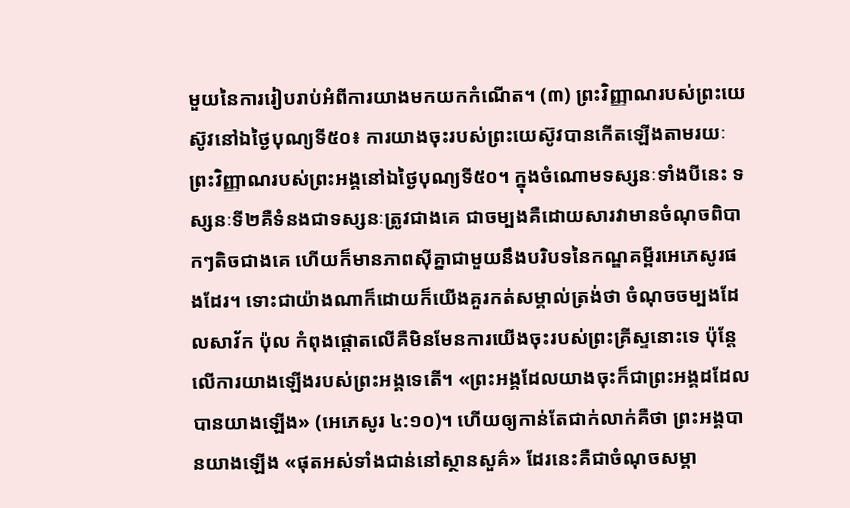មួយនៃការរៀបរាប់អំពីការយាងមកយកកំណើត។ (៣) ព្រះវិញ្ញាណរបស់ព្រះយេស៊ូវនៅឯថ្ងៃបុណ្យទី៥០៖ ការយាងចុះរបស់ព្រះយេស៊ូវបានកើតឡើងតាមរយៈព្រះវិញ្ញាណរបស់ព្រះអង្គនៅឯថ្ងៃបុណ្យទី៥០។ ក្នុងចំណោមទស្សនៈទាំងបីនេះ ទស្សនៈទី២គឺទំនងជាទស្សនៈត្រូវជាងគេ ជាចម្បងគឺដោយសារវាមានចំណុចពិបាកៗតិចជាងគេ ហើយក៏មានភាពស៊ីគ្នាជាមួយនឹងបរិបទនៃកណ្ឌគម្ពីរអេភេសូរផងដែរ។ ទោះជាយ៉ាងណាក៏ដោយក៏យើងគួរកត់សម្គាល់ត្រង់ថា ចំណុចចម្បងដែលសាវ័ក ប៉ុល កំពុងផ្ដោតលើគឺមិនមែនការយើងចុះរបស់ព្រះគ្រីស្ទនោះទេ ប៉ុន្តែលើការយាងឡើងរបស់ព្រះអង្គទេតើ។ «ព្រះអង្គដែលយាងចុះក៏ជាព្រះអង្គដដែលបានយាងឡើង» (អេភេសូរ ៤:១០)។ ហើយឲ្យកាន់តែជាក់លាក់គឺថា ព្រះអង្គបានយាងឡើង «ផុតអស់ទាំងជាន់នៅស្ថានសួគ៌» ដែរនេះគឺជាចំណុចសម្គា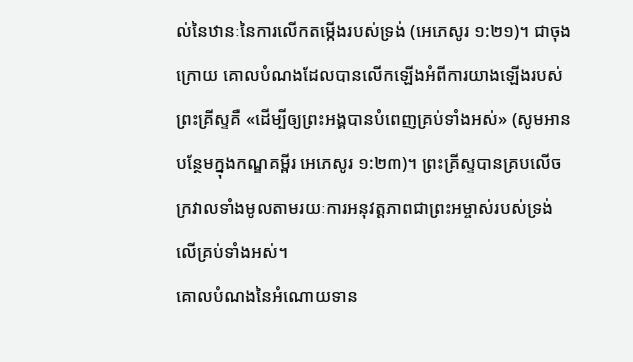ល់នៃឋានៈនៃការលើកតម្កើងរបស់ទ្រង់ (អេភេសូរ ១:២១)។ ជាចុងក្រោយ គោលបំណងដែលបានលើកឡើងអំពីការយាងឡើងរបស់ព្រះគ្រីស្ទគឺ «ដើម្បីឲ្យព្រះអង្គបានបំពេញគ្រប់ទាំងអស់» (សូមអានបន្ថែមក្នុងកណ្ឌគម្ពីរ អេភេសូរ ១:២៣)។ ព្រះគ្រីស្ទបានគ្របលើចក្រវាលទាំងមូលតាមរយៈការអនុវត្តភាពជាព្រះអម្ចាស់របស់ទ្រង់លើគ្រប់ទាំងអស់។
គោលបំណងនៃអំណោយទាន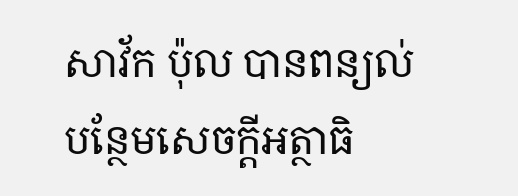សាវ័ក ប៉ុល បានពន្យល់បន្ថែមសេចក្ដីអត្ថាធិ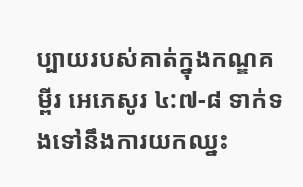ប្បាយរបស់គាត់ក្នុងកណ្ឌគម្ពីរ អេភេសូរ ៤:៧-៨ ទាក់ទងទៅនឹងការយកឈ្នះ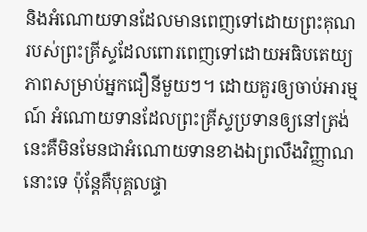និងអំណោយទានដែលមានពេញទៅដោយព្រះគុណរបស់ព្រះគ្រីស្ទដែលពោរពេញទៅដោយអធិបតេយ្យភាពសម្រាប់អ្នកជឿនីមួយៗ។ ដោយគួរឲ្យចាប់អារម្មណ៍ អំណោយទានដែលព្រះគ្រីស្ទប្រទានឲ្យនៅត្រង់នេះគឺមិនមែនជាអំណោយទានខាងឯព្រលឹងវិញ្ញាណនោះទេ ប៉ុន្តែគឺបុគ្គលផ្ទា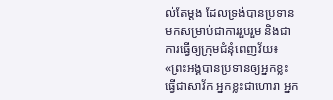ល់តែម្ដង ដែលទ្រង់បានប្រទានមកសម្រាប់ជាការរួបរួម និងជាការធ្វើឲ្យក្រុមជំនុំពេញវ័យ៖ «ព្រះអង្គបានប្រទានឲ្យអ្នកខ្លះធ្វើជាសាវ័ក អ្នកខ្លះជាហោរា អ្នក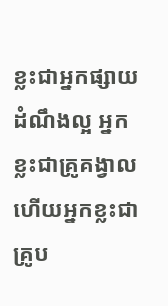ខ្លះជាអ្នកផ្សាយដំណឹងល្អ អ្នកខ្លះជាគ្រូគង្វាល ហើយអ្នកខ្លះជាគ្រូប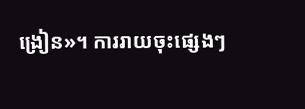ង្រៀន»។ ការរាយចុះផ្សេងៗ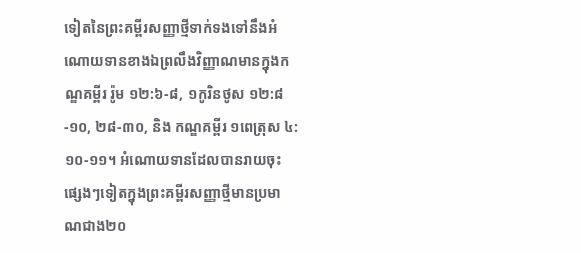ទៀតនៃព្រះគម្ពីរសញ្ញាថ្មីទាក់ទងទៅនឹងអំណោយទានខាងឯព្រលឹងវិញ្ញាណមានក្នុងកណ្ឌគម្ពីរ រ៉ូម ១២:៦-៨, ១កូរិនថូស ១២:៨-១០, ២៨-៣០, និង កណ្ឌគម្ពីរ ១ពេត្រុស ៤:១០-១១។ អំណោយទានដែលបានរាយចុះផ្សេងៗទៀតក្នុងព្រះគម្ពីរសញ្ញាថ្មីមានប្រមាណជាង២០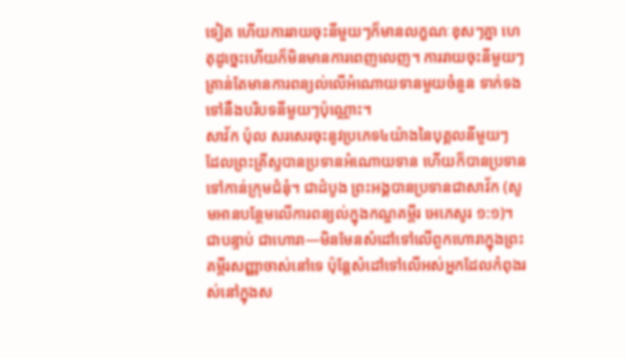ទៀត ហើយការរាយចុះនីមួយៗក៏មានលក្ខណៈខុសៗគ្នា ហេតុដូច្នេះហើយក៏មិនមានការពេញលេញ។ ការរាយចុះនីមួយៗគ្រាន់តែមានការពន្យល់លើអំណោយទានមួយចំនួន ទាក់ទងទៅនឹងបរិបទនីមួយៗប៉ុណ្ណោះ។
សាវ័ក ប៉ុល សរសេរចុះនូវប្រភេទ៤យ៉ាងនៃបុគ្គលនីមួយៗ ដែលព្រះគ្រីស្ទបានប្រទានអំណោយទាន ហើយក៏បានប្រទានទៅកាន់ក្រុមជំនុំ។ ជាដំបូង ព្រះអង្គបានប្រទានជាសាវ័ក (សូមអានបន្ថែមលើការពន្យល់ក្នុងកណ្ឌគម្ពីរ អេភេសូរ ១:១)។ ជាបន្ទាប់ ជាហោរា—មិនមែនសំដៅទៅលើពួកហោរាក្នុងព្រះគម្ពីរសញ្ញាចាស់នៅទេ ប៉ុន្តែសំដៅទៅលើអស់អ្នកដែលកំពុងរស់នៅក្នុងស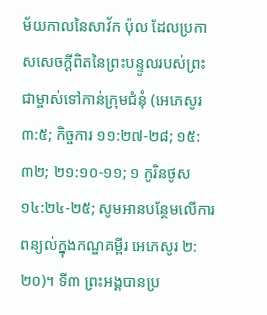ម័យកាលនៃសាវ័ក ប៉ុល ដែលប្រកាសសេចក្ដីពិតនៃព្រះបន្ទូលរបស់ព្រះជាម្ចាស់ទៅកាន់ក្រុមជំនុំ (អេភេសូរ ៣:៥; កិច្ចការ ១១:២៧-២៨; ១៥:៣២; ២១:១០-១១; ១ កូរិនថូស ១៤:២៤-២៥; សូមអានបន្ថែមលើការពន្យល់ក្នុងកណ្ឌគម្ពីរ អេភេសូរ ២:២០)។ ទី៣ ព្រះអង្គបានប្រ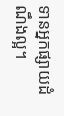ទានអ្នកផ្សាយដំណឹងល្អ។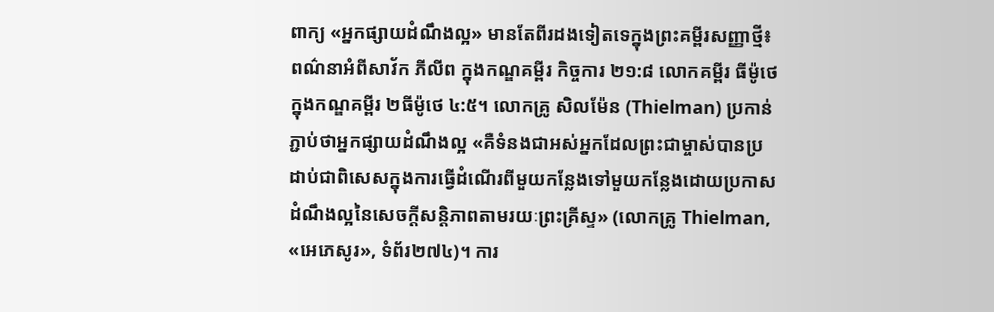ពាក្យ «អ្នកផ្សាយដំណឹងល្អ» មានតែពីរដងទៀតទេក្នុងព្រះគម្ពីរសញ្ញាថ្មី៖ ពណ៌នាអំពីសាវ័ក ភីលីព ក្នុងកណ្ឌគម្ពីរ កិច្ចការ ២១:៨ លោកគម្ពីរ ធីម៉ូថេ ក្នុងកណ្ឌគម្ពីរ ២ធីម៉ូថេ ៤:៥។ លោកគ្រូ សិលម៉ែន (Thielman) ប្រកាន់ភ្ជាប់ថាអ្នកផ្សាយដំណឹងល្អ «គឺទំនងជាអស់អ្នកដែលព្រះជាម្ចាស់បានប្រដាប់ជាពិសេសក្នុងការធ្វើដំណើរពីមួយកន្លែងទៅមួយកន្លែងដោយប្រកាសដំណឹងល្អនៃសេចក្ដីសន្តិភាពតាមរយៈព្រះគ្រីស្ទ» (លោកគ្រូ Thielman, «អេភេសូរ», ទំព័រ២៧៤)។ ការ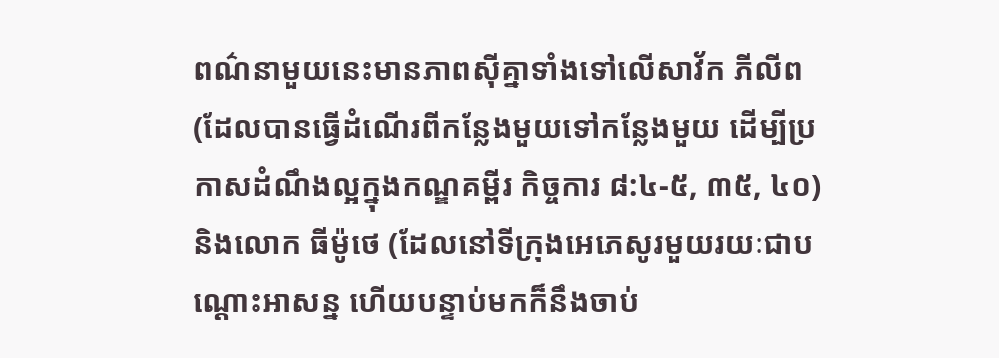ពណ៌នាមួយនេះមានភាពស៊ីគ្នាទាំងទៅលើសាវ័ក ភីលីព (ដែលបានធ្វើដំណើរពីកន្លែងមួយទៅកន្លែងមួយ ដើម្បីប្រកាសដំណឹងល្អក្នុងកណ្ឌគម្ពីរ កិច្ចការ ៨:៤-៥, ៣៥, ៤០) និងលោក ធីម៉ូថេ (ដែលនៅទីក្រុងអេភេសូរមួយរយៈជាបណ្ដោះអាសន្ន ហើយបន្ទាប់មកក៏នឹងចាប់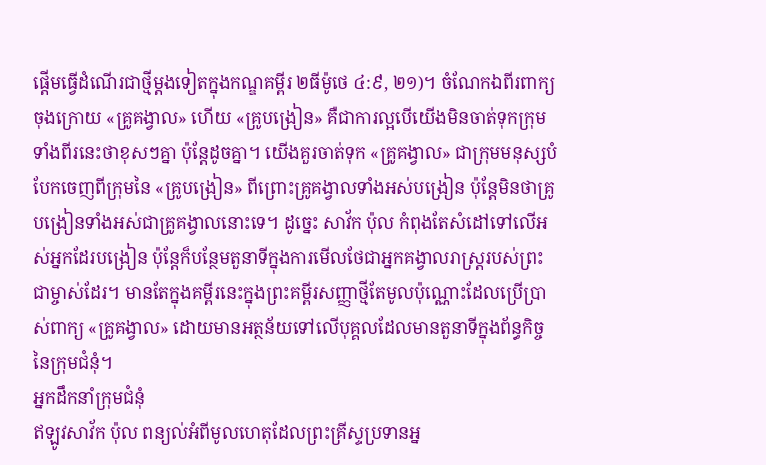ផ្ដើមធ្វើដំណើរជាថ្មីម្ដងទៀតក្នុងកណ្ឌគម្ពីរ ២ធីម៉ូថេ ៤:៩, ២១)។ ចំណែកឯពីរពាក្យចុងក្រោយ «គ្រូគង្វាល» ហើយ «គ្រូបង្រៀន» គឺជាការល្អបើយើងមិនចាត់ទុកក្រុមទាំងពីរនេះថាខុសៗគ្នា ប៉ុន្តែដូចគ្នា។ យើងគួរចាត់ទុក «គ្រូគង្វាល» ជាក្រុមមនុស្សបំបែកចេញពីក្រុមនៃ «គ្រូបង្រៀន» ពីព្រោះគ្រូគង្វាលទាំងអស់បង្រៀន ប៉ុន្តែមិនថាគ្រូបង្រៀនទាំងអស់ជាគ្រូគង្វាលនោះទេ។ ដូច្នេះ សាវ័ក ប៉ុល កំពុងតែសំដៅទៅលើអស់អ្នកដែរបង្រៀន ប៉ុន្តែក៏បន្ថែមតួនាទីក្នុងការមើលថែជាអ្នកគង្វាលរាស្ត្ររបស់ព្រះជាម្ចាស់ដែរ។ មានតែក្នុងគម្ពីរនេះក្នុងព្រះគម្ពីរសញ្ញាថ្មីតែមូលប៉ុណ្ណោះដែលប្រើប្រាស់ពាក្យ «គ្រូគង្វាល» ដោយមានអត្ថន័យទៅលើបុគ្គលដែលមានតួនាទីក្នុងព័ន្ធកិច្ចនៃក្រុមជំនុំ។
អ្នកដឹកនាំក្រុមជំនុំ
ឥឡូវសាវ័ក ប៉ុល ពន្យល់អំពីមូលហេតុដែលព្រះគ្រីស្ទប្រទានអ្ន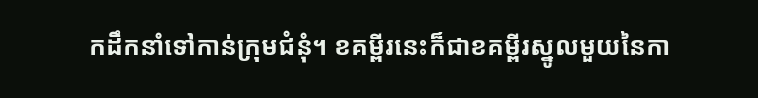កដឹកនាំទៅកាន់ក្រុមជំនុំ។ ខគម្ពីរនេះក៏ជាខគម្ពីរស្នូលមួយនៃកា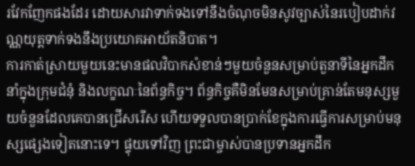រវែកញែកផងដែរ ដោយសារវាទាក់ទងទៅនឹងចំណុចមិនសូវច្បាស់នៃរបៀបដាក់វណ្ណយុត្តទាក់ទងនឹងប្រយោគអាយ័តនិបាត។
ការកាត់ស្រាយមួយនេះមានផលវិបាកសំខាន់ៗមួយចំនួនសម្រាប់តួនាទីនៃអ្នកដឹកនាំក្នុងក្រុមជំនុំ និងលក្ខណៈនៃព័ន្ធកិច្ច។ ព័ន្ធកិច្ចគឺមិនមែនសម្រាប់គ្រាន់តែមនុស្សមួយចំនួនដែលគេបានជ្រើសរើស ហើយទទួលបានប្រាក់ខែក្នុងការធ្វើការសម្រាប់មនុស្សផ្សេងទៀតនោះទេ។ ផ្ទុយទៅវិញ ព្រះជាម្ចាស់បានប្រទានអ្នកដឹក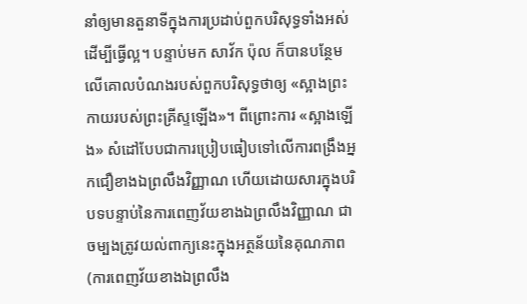នាំឲ្យមានតួនាទីក្នុងការប្រដាប់ពួកបរិសុទ្ធទាំងអស់ ដើម្បីធ្វើល្អ។ បន្ទាប់មក សាវ័ក ប៉ុល ក៏បានបន្ថែមលើគោលបំណងរបស់ពួកបរិសុទ្ធថាឲ្យ «ស្អាងព្រះកាយរបស់ព្រះគ្រីស្ទឡើង»។ ពីព្រោះការ «ស្អាងឡើង» សំដៅបែបជាការប្រៀបធៀបទៅលើការពង្រឹងអ្នកជឿខាងឯព្រលឹងវិញ្ញាណ ហើយដោយសារក្នុងបរិបទបន្ទាប់នៃការពេញវ័យខាងឯព្រលឹងវិញ្ញាណ ជាចម្បងត្រូវយល់ពាក្យនេះក្នុងអត្ថន័យនៃគុណភាព (ការពេញវ័យខាងឯព្រលឹង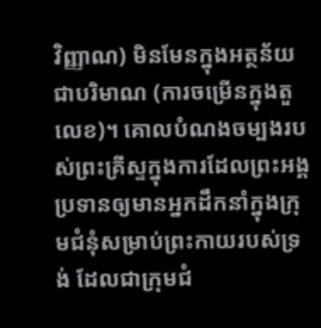វិញ្ញាណ) មិនមែនក្នុងអត្ថន័យជាបរិមាណ (ការចម្រើនក្នុងតួលេខ)។ គោលបំណងចម្បងរបស់ព្រះគ្រីស្ទក្នុងការដែលព្រះអង្គប្រទានឲ្យមានអ្នកដឹកនាំក្នុងក្រុមជំនុំសម្រាប់ព្រះកាយរបស់ទ្រង់ ដែលជាក្រុមជំ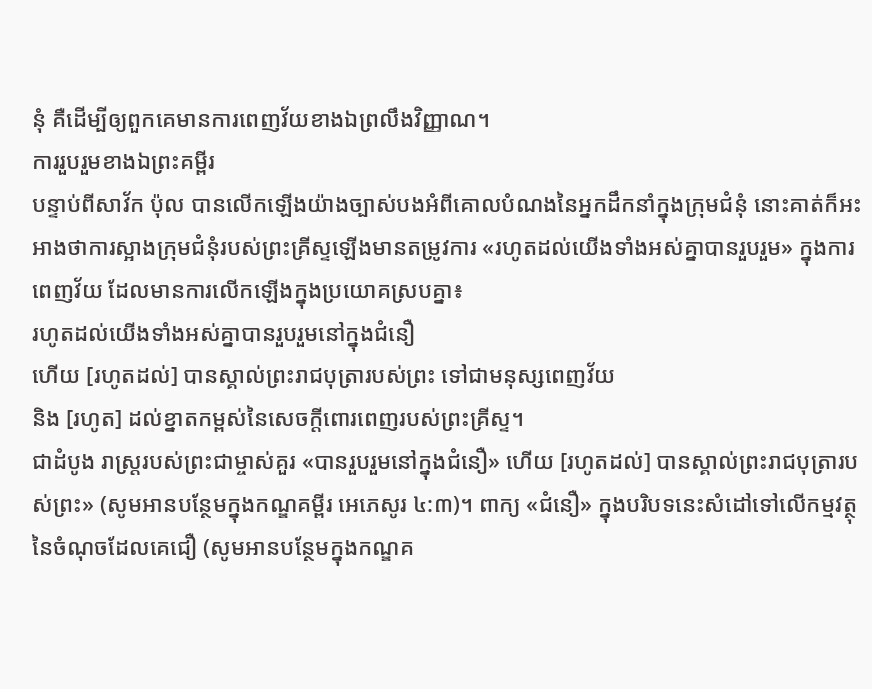នុំ គឺដើម្បីឲ្យពួកគេមានការពេញវ័យខាងឯព្រលឹងវិញ្ញាណ។
ការរួបរួមខាងឯព្រះគម្ពីរ
បន្ទាប់ពីសាវ័ក ប៉ុល បានលើកឡើងយ៉ាងច្បាស់បងអំពីគោលបំណងនៃអ្នកដឹកនាំក្នុងក្រុមជំនុំ នោះគាត់ក៏អះអាងថាការស្អាងក្រុមជំនុំរបស់ព្រះគ្រីស្ទឡើងមានតម្រូវការ «រហូតដល់យើងទាំងអស់គ្នាបានរួបរួម» ក្នុងការពេញវ័យ ដែលមានការលើកឡើងក្នុងប្រយោគស្របគ្នា៖
រហូតដល់យើងទាំងអស់គ្នាបានរួបរួមនៅក្នុងជំនឿ
ហើយ [រហូតដល់] បានស្គាល់ព្រះរាជបុត្រារបស់ព្រះ ទៅជាមនុស្សពេញវ័យ
និង [រហូត] ដល់ខ្នាតកម្ពស់នៃសេចក្តីពោរពេញរបស់ព្រះគ្រីស្ទ។
ជាដំបូង រាស្ត្ររបស់ព្រះជាម្ចាស់គួរ «បានរួបរួមនៅក្នុងជំនឿ» ហើយ [រហូតដល់] បានស្គាល់ព្រះរាជបុត្រារបស់ព្រះ» (សូមអានបន្ថែមក្នុងកណ្ឌគម្ពីរ អេភេសូរ ៤:៣)។ ពាក្យ «ជំនឿ» ក្នុងបរិបទនេះសំដៅទៅលើកម្មវត្ថុនៃចំណុចដែលគេជឿ (សូមអានបន្ថែមក្នុងកណ្ឌគ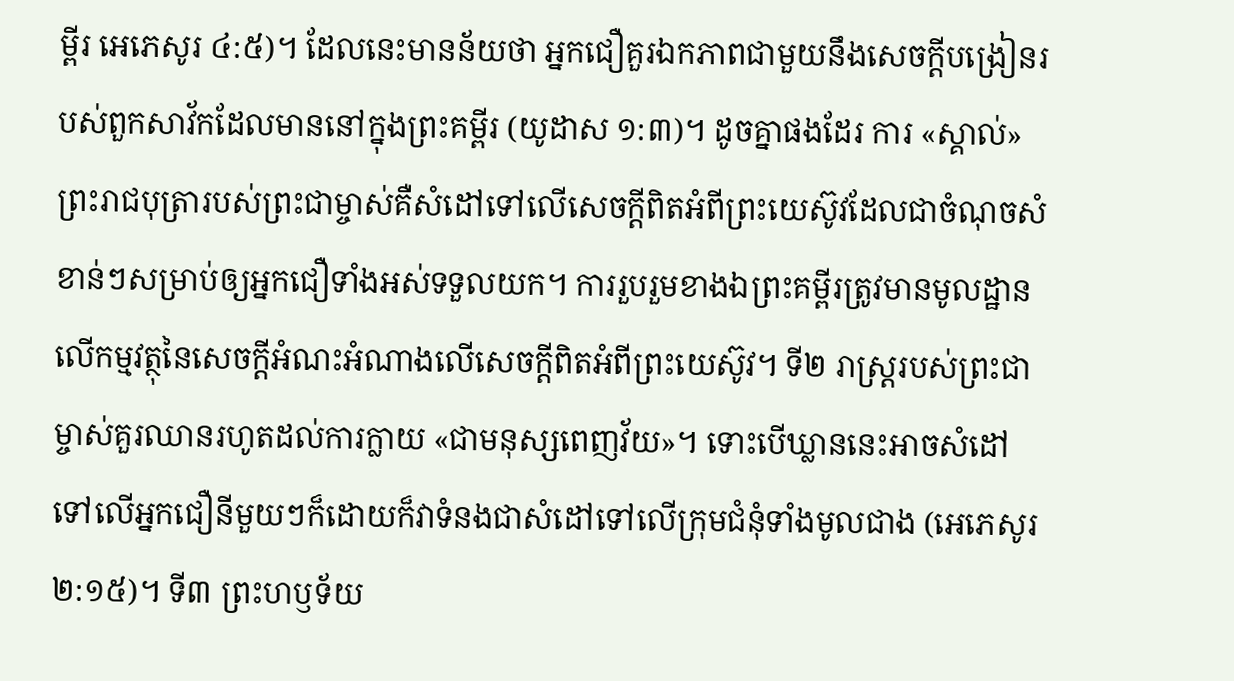ម្ពីរ អេភេសូរ ៤:៥)។ ដែលនេះមានន័យថា អ្នកជឿគួរឯកភាពជាមួយនឹងសេចក្ដីបង្រៀនរបស់ពួកសាវ័កដែលមាននៅក្នុងព្រះគម្ពីរ (យូដាស ១:៣)។ ដូចគ្នាផងដែរ ការ «ស្គាល់» ព្រះរាជបុត្រារបស់ព្រះជាម្ចាស់គឺសំដៅទៅលើសេចក្ដីពិតអំពីព្រះយេស៊ូវដែលជាចំណុចសំខាន់ៗសម្រាប់ឲ្យអ្នកជឿទាំងអស់ទទួលយក។ ការរួបរួមខាងឯព្រះគម្ពីរត្រូវមានមូលដ្ឋានលើកម្មវត្ថុនៃសេចក្ដីអំណះអំណាងលើសេចក្ដីពិតអំពីព្រះយេស៊ូវ។ ទី២ រាស្ត្ររបស់ព្រះជាម្ចាស់គួរឈានរហូតដល់ការក្លាយ «ជាមនុស្សពេញវ័យ»។ ទោះបើឃ្លាននេះអាចសំដៅទៅលើអ្នកជឿនីមួយៗក៏ដោយក៏វាទំនងជាសំដៅទៅលើក្រុមជំនុំទាំងមូលជាង (អេភេសូរ ២:១៥)។ ទី៣ ព្រះហឫទ័យ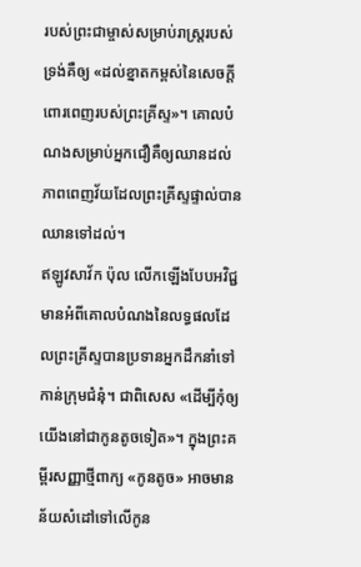របស់ព្រះជាម្ចាស់សម្រាប់រាស្ត្ររបស់ទ្រង់គឺឲ្យ «ដល់ខ្នាតកម្ពស់នៃសេចក្តីពោរពេញរបស់ព្រះគ្រីស្ទ»។ គោលបំណងសម្រាប់អ្នកជឿគឺឲ្យឈានដល់ភាពពេញវ័យដែលព្រះគ្រីស្ទផ្ទាល់បានឈានទៅដល់។
ឥឡូវសាវ័ក ប៉ុល លើកឡើងបែបអវិជ្ជមានអំពីគោលបំណងនៃលទ្ធផលដែលព្រះគ្រីស្ទបានប្រទានអ្នកដឹកនាំទៅកាន់ក្រុមជំនុំ។ ជាពិសេស «ដើម្បីកុំឲ្យយើងនៅជាកូនតូចទៀត»។ ក្នុងព្រះគម្ពីរសញ្ញាថ្មីពាក្យ «កូនតូច» អាចមានន័យសំដៅទៅលើកូន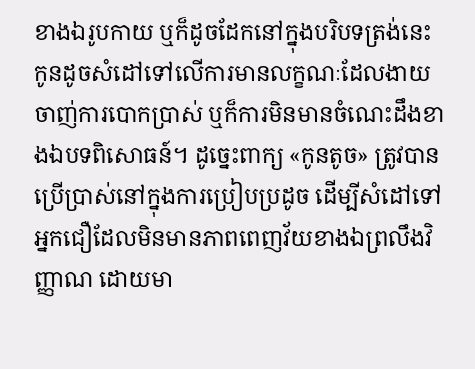ខាងឯរូបកាយ ឬក៏ដូចដែកនៅក្នុងបរិបទត្រង់នេះ កូនដូចសំដៅទៅលើការមានលក្ខណៈដែលងាយចាញ់ការបោកប្រាស់ ឬក៏ការមិនមានចំណេះដឹងខាងឯបទពិសោធន៍។ ដូច្នេះពាក្យ «កូនតូច» ត្រូវបានប្រើប្រាស់នៅក្នុងការប្រៀបប្រដូច ដើម្បីសំដៅទៅអ្នកជឿដែលមិនមានភាពពេញវ័យខាងឯព្រលឹងវិញ្ញាណ ដោយមា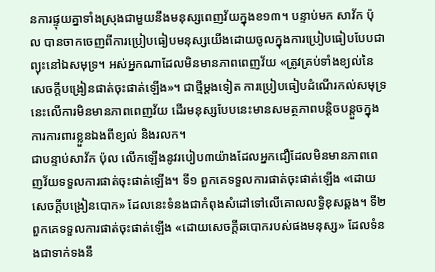នការផ្ទុយគ្នាទាំងស្រុងជាមួយនឹងមនុស្សពេញវ័យក្នុងខ១៣។ បន្ទាប់មក សាវ័ក ប៉ុល បានចាកចេញពីការប្រៀបធៀបមនុស្សយើងដោយចូលក្នុងការប្រៀបធៀបបែបជាព្យុះនៅឯសមុទ្រ។ អស់អ្នកណាដែលមិនមានភាពពេញវ័យ «ត្រូវគ្រប់ទាំងខ្យល់នៃសេចក្តីបង្រៀនផាត់ចុះផាត់ឡើង»។ ជាថ្មីម្ដងទៀត ការប្រៀបធៀបដំណើរកល់សមុទ្រនេះលើការមិនមានភាពពេញវ័យ ដើរមនុស្សបែបនេះមានសមត្ថភាពបន្តិចបន្តួចក្នុងការការពារខ្លួនឯងពីខ្យល់ និងរលក។
ជាបន្ទាប់សាវ័ក ប៉ុល លើកឡើងនូវរបៀប៣យ៉ាងដែលអ្នកជឿដែលមិនមានភាពពេញវ័យទទួលការផាត់ចុះផាត់ឡើង។ ទី១ ពួកគេទទួលការផាត់ចុះផាត់ឡើង «ដោយសេចក្ដីបង្រៀនបោក» ដែលនេះទំនងជាកំពុងសំដៅទៅលើគោលលទ្ធិខុសឆ្គង។ ទី២ ពួកគេទទួលការផាត់ចុះផាត់ឡើង «ដោយសេចក្ដីឆបោករបស់ផងមនុស្ស» ដែលទំនងជាទាក់ទងនឹ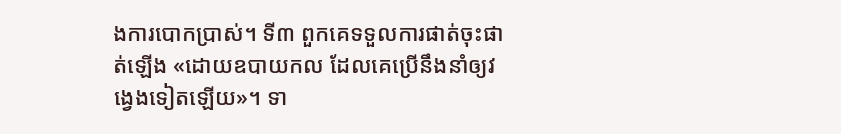ងការបោកប្រាស់។ ទី៣ ពួកគេទទួលការផាត់ចុះផាត់ឡើង «ដោយឧបាយកល ដែលគេប្រើនឹងនាំឲ្យវង្វេងទៀតឡើយ»។ ទា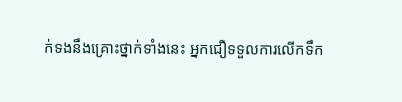ក់ទងនឹងគ្រោះថ្នាក់ទាំងនេះ អ្នកជឿទទួលការលើកទឹក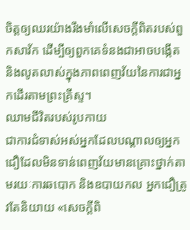ចិត្តឲ្យឈរយ៉ាងរឹងមាំលើសេចក្តីពិតរបស់ពួកសាវ័ក ដើម្បីឲ្យពួកគេទំនងជាអាចបង្កើត និងលូតលាស់ក្នុងភាពពេញវ័យនៃការជាអ្នកដើរតាមព្រះគ្រីស្ទ។
ឈាមជីវិតរបស់រូបកាយ
ជាការជំទាស់អស់អ្នកដែលបណ្ដាលឲ្យអ្នកជឿដែលមិនទាន់ពេញវ័យមានគ្រោះថ្នាក់តាមរយៈការឆបោក និងឧបាយកល អ្នកជឿត្រូវតែនិយាយ «សេចក្តីពិ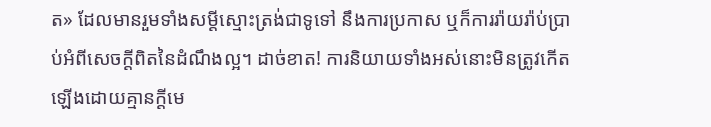ត» ដែលមានរួមទាំងសម្ដីស្មោះត្រង់ជាទូទៅ នឹងការប្រកាស ឬក៏ការរ៉ាយរ៉ាប់ប្រាប់អំពីសេចក្ដីពិតនៃដំណឹងល្អ។ ដាច់ខាត! ការនិយាយទាំងអស់នោះមិនត្រូវកើតឡើងដោយគ្មានក្ដីមេ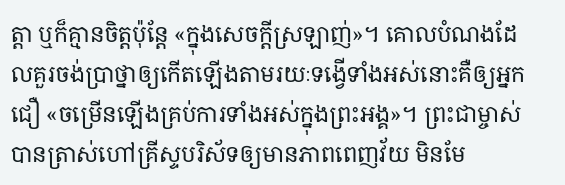ត្តា ឬក៏គ្មានចិត្តប៉ុន្តែ «ក្នុងសេចក្តីស្រឡាញ់»។ គោលបំណងដែលគួរចង់ប្រាថ្នាឲ្យកើតឡើងតាមរយៈទង្វើទាំងអស់នោះគឺឲ្យអ្នកជឿ «ចម្រើនឡើងគ្រប់ការទាំងអស់ក្នុងព្រះអង្គ»។ ព្រះជាម្ចាស់បានត្រាស់ហៅគ្រីស្ទបរិស័ទឲ្យមានភាពពេញវ័យ មិនមែ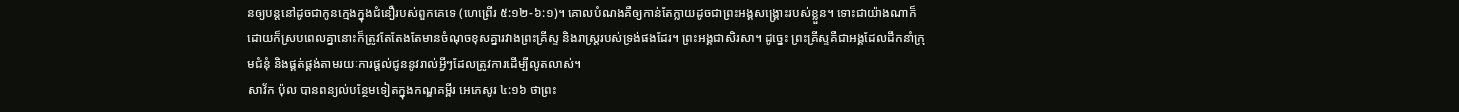នឲ្យបន្តនៅដូចជាកូនក្មេងក្នុងជំនឿរបស់ពួកគេទេ (ហេព្រើរ ៥:១២-៦:១)។ គោលបំណងគឺឲ្យកាន់តែក្លាយដូចជាព្រះអង្គសង្គ្រោះរបស់ខ្លួន។ ទោះជាយ៉ាងណាក៏ដោយក៏ស្របពេលគ្នានោះក៏ត្រូវតែតែងតែមានចំណុចខុសគ្នារវាងព្រះគ្រីស្ទ និងរាស្ត្ររបស់ទ្រង់ផងដែរ។ ព្រះអង្គជាសិរសា។ ដូច្នេះ ព្រះគ្រីស្ទគឺជាអង្គដែលដឹកនាំក្រុមជំនុំ និងផ្គត់ផ្គង់តាមរយៈការផ្ដល់ជូននូវរាល់អ្វីៗដែលត្រូវការដើម្បីលូតលាស់។
សាវ័ក ប៉ុល បានពន្យល់បន្ថែមទៀតក្នុងកណ្ឌគម្ពីរ អេភេសូរ ៤:១៦ ថាព្រះ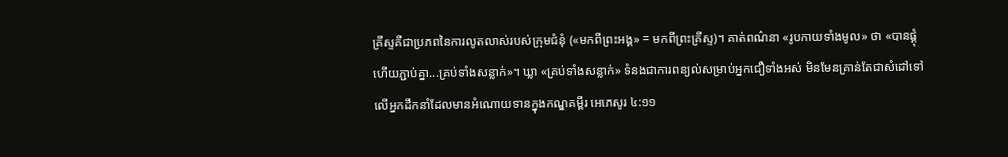គ្រីស្ទគឺជាប្រភពនៃការលូតលាស់របស់ក្រុមជំនុំ («មកពីព្រះអង្គ» = មកពីព្រះគ្រីស្ទ)។ គាត់ពណ៌នា «រូបកាយទាំងមូល» ថា «បានផ្គុំ ហើយភ្ជាប់គ្នា...គ្រប់ទាំងសន្លាក់»។ ឃ្លា «គ្រប់ទាំងសន្លាក់» ទំនងជាការពន្យល់សម្រាប់អ្នកជឿទាំងអស់ មិនមែនគ្រាន់តែជាសំដៅទៅលើអ្នកដឹកនាំដែលមានអំណោយទានក្នុងកណ្ឌគម្ពីរ អេភេសូរ ៤:១១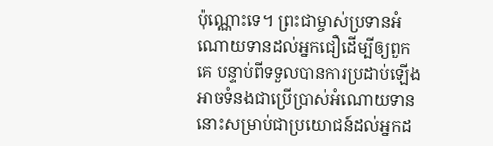ប៉ុណ្ណោះទេ។ ព្រះជាម្ចាស់ប្រទានអំណោយទានដល់អ្នកជឿដើម្បីឲ្យពួកគេ បន្ទាប់ពីទទួលបានការប្រដាប់ឡើង អាចទំនងជាប្រើប្រាស់អំណោយទាននោះសម្រាប់ជាប្រយោជន៍ដល់អ្នកដ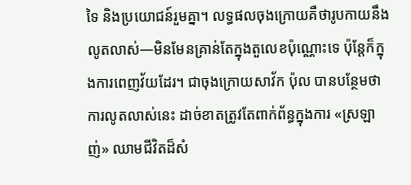ទៃ និងប្រយោជន៍រួមគ្នា។ លទ្ធផលចុងក្រោយគឺថារូបកាយនឹងលូតលាស់—មិនមែនគ្រាន់តែក្នុងតួលេខប៉ុណ្ណោះទេ ប៉ុន្តែក៏ក្នុងការពេញវ័យដែរ។ ជាចុងក្រោយសាវ័ក ប៉ុល បានបន្ថែមថាការលូតលាស់នេះ ដាច់ខាតត្រូវតែពាក់ព័ន្ធក្នុងការ «ស្រឡាញ់» ឈាមជីវិតដ៏សំ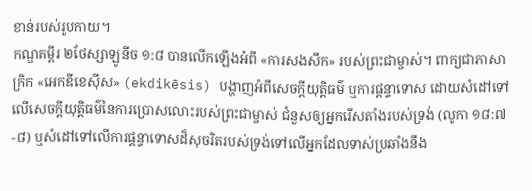ខាន់របស់រូបកាយ។
កណ្ឌគម្ពីរ ២ថែស្សាឡូនីច ១:៨ បានលើកឡើងអំពី «ការសងសឹក» របស់ព្រះជាម្ចាស់។ ពាក្យជាភាសាក្រិក «អេកឌីខេស៊ីស» (ekdikēsis) បង្ហាញអំពីសេចក្ដីយុត្តិធម៌ ឬការផ្ដន្ទាទោស ដោយសំដៅទៅលើសេចក្ដីយុត្តិធម៌នៃការប្រោសលោះរបស់ព្រះជាម្ចាស់ ជំនួសឲ្យអ្នករើសតាំងរបស់ទ្រង់ (លូកា ១៨:៧-៨) ឬសំដៅទៅលើការផ្ដន្ទាទោសដ៏សុចរិតរបស់ទ្រង់ទៅលើអ្នកដែលទាស់ប្រឆាំងនឹង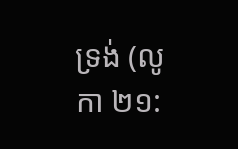ទ្រង់ (លូកា ២១: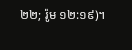២២; រ៉ូម ១២:១៩)។